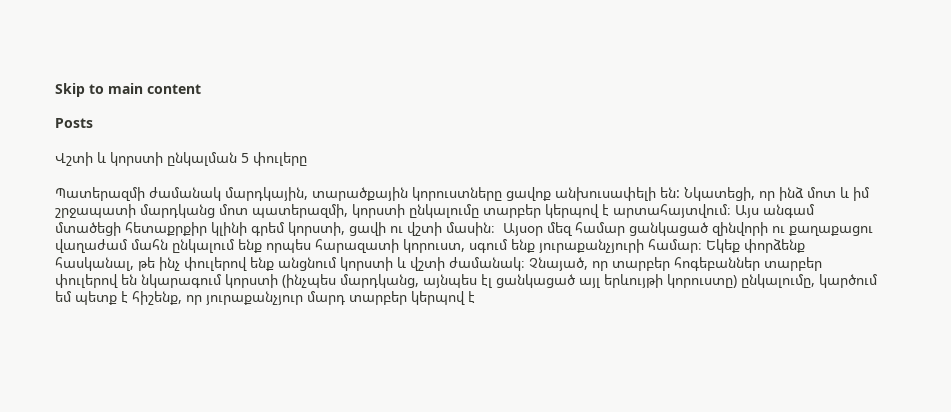Skip to main content

Posts

Վշտի և կորստի ընկալման 5 փուլերը

Պատերազմի ժամանակ մարդկային, տարածքային կորուստները ցավոք անխուսափելի են: Նկատեցի, որ ինձ մոտ և իմ շրջապատի մարդկանց մոտ պատերազմի, կորստի ընկալումը տարբեր կերպով է արտահայտվում։ Այս անգամ մտածեցի հետաքրքիր կլինի գրեմ կորստի, ցավի ու վշտի մասին։  Այսօր մեզ համար ցանկացած զինվորի ու քաղաքացու վաղաժամ մահն ընկալում ենք որպես հարազատի կորուստ, սգում ենք յուրաքանչյուրի համար։ Եկեք փորձենք  հասկանալ, թե ինչ փուլերով ենք անցնում կորստի և վշտի ժամանակ։ Չնայած, որ տարբեր հոգեբաններ տարբեր փուլերով են նկարագում կորստի (ինչպես մարդկանց, այնպես էլ ցանկացած այլ երևույթի կորուստը) ընկալումը, կարծում եմ պետք է հիշենք, որ յուրաքանչյուր մարդ տարբեր կերպով է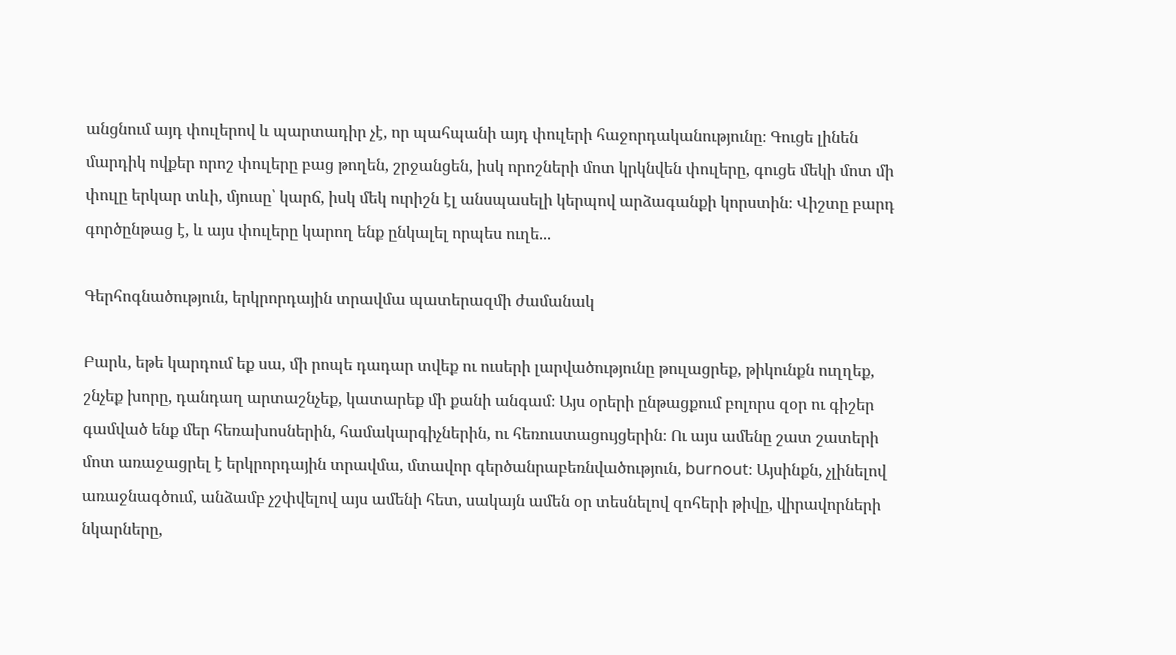անցնում այդ փուլերով և պարտադիր չէ, որ պահպանի այդ փուլերի հաջորդականությունը։ Գուցե լինեն մարդիկ ովքեր որոշ փուլերը բաց թողեն, շրջանցեն, իսկ որոշների մոտ կրկնվեն փուլերը, գուցե մեկի մոտ մի փուլը երկար տևի, մյուսը՝ կարճ, իսկ մեկ ուրիշն էլ անսպասելի կերպով արձագանքի կորստին։ Վիշտը բարդ գործընթաց է, և այս փուլերը կարող ենք ընկալել որպես ուղե...

Գերհոգնածություն, երկրորդային տրավմա պատերազմի ժամանակ

Բարև, եթե կարդում եք սա, մի րոպե դադար տվեք ու ուսերի լարվածությունը թուլացրեք, թիկունքն ուղղեք, շնչեք խորը, դանդաղ արտաշնչեք, կատարեք մի քանի անգամ։ Այս օրերի ընթացքում բոլորս զօր ու գիշեր գամված ենք մեր հեռախոսներին, համակարգիչներին, ու հեռուստացույցերին։ Ու այս ամենը շատ շատերի մոտ առաջացրել է երկրորդային տրավմա, մտավոր գերծանրաբեռնվածություն, burnout։ Այսինքն, չլինելով առաջնագծում, անձամբ չշփվելով այս ամենի հետ, սակայն ամեն օր տեսնելով զոհերի թիվը, վիրավորների նկարները,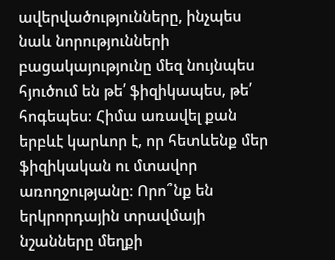ավերվածությունները, ինչպես նաև նորությունների բացակայությունը մեզ նույնպես հյուծում են թե՛ ֆիզիկապես, թե՛ հոգեպես։ Հիմա առավել քան երբևէ կարևոր է, որ հետևենք մեր ֆիզիկական ու մտավոր առողջությանը։ Որո՞նք են երկրորդային տրավմայի նշանները մեղքի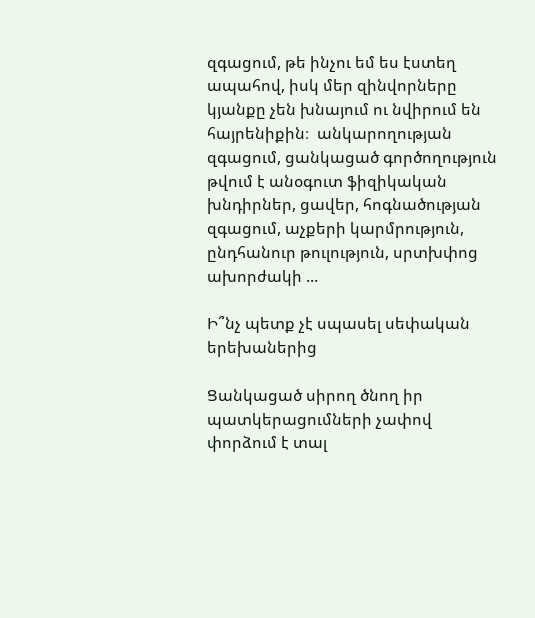զգացում, թե ինչու եմ ես էստեղ ապահով, իսկ մեր զինվորները կյանքը չեն խնայում ու նվիրում են հայրենիքին։  անկարողության զգացում, ցանկացած գործողություն թվում է անօգուտ ֆիզիկական խնդիրներ, ցավեր, հոգնածության զգացում, աչքերի կարմրություն, ընդհանուր թուլություն, սրտխփոց ախորժակի ...

Ի՞նչ պետք չէ սպասել սեփական երեխաներից

Ցանկացած սիրող ծնող իր պատկերացումների չափով փորձում է տալ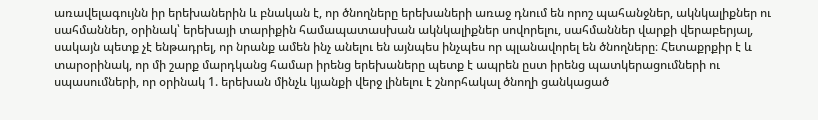առավելագույնն իր երեխաներին և բնական է, որ ծնողները երեխաների առաջ դնում են որոշ պահանջներ, ակնկալիքներ ու սահմաններ, օրինակ՝ երեխայի տարիքին համապատասխան ակնկալիքներ սովորելու, սահմաններ վարքի վերաբերյալ, սակայն պետք չէ ենթադրել, որ նրանք ամեն ինչ անելու են այնպես ինչպես որ պլանավորել են ծնողները։ Հետաքրքիր է և տարօրինակ, որ մի շարք մարդկանց համար իրենց երեխաները պետք է ապրեն ըստ իրենց պատկերացումների ու սպասումների, որ օրինակ 1. երեխան մինչև կյանքի վերջ լինելու է շնորհակալ ծնողի ցանկացած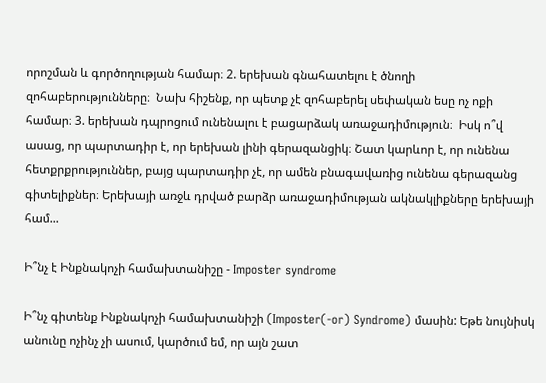որոշման և գործողության համար։ 2. երեխան գնահատելու է ծնողի զոհաբերությունները։  Նախ հիշենք, որ պետք չէ զոհաբերել սեփական եսը ոչ ոքի համար։ 3. երեխան դպրոցում ունենալու է բացարձակ առաջադիմություն։  Իսկ ո՞վ ասաց, որ պարտադիր է, որ երեխան լինի գերազանցիկ։ Շատ կարևոր է, որ ունենա հետքրքրություններ, բայց պարտադիր չէ, որ ամեն բնագավառից ունենա գերազանց գիտելիքներ։ Երեխայի առջև դրված բարձր առաջադիմության ակնակլիքները երեխայի համ...

Ի՞նչ է Ինքնակոչի համախտանիշը - Imposter syndrome

Ի՞նչ գիտենք Ինքնակոչի համախտանիշի (Imposter(-or) Syndrome) մասին: Եթե նույնիսկ անունը ոչինչ չի ասում, կարծում եմ, որ այն շատ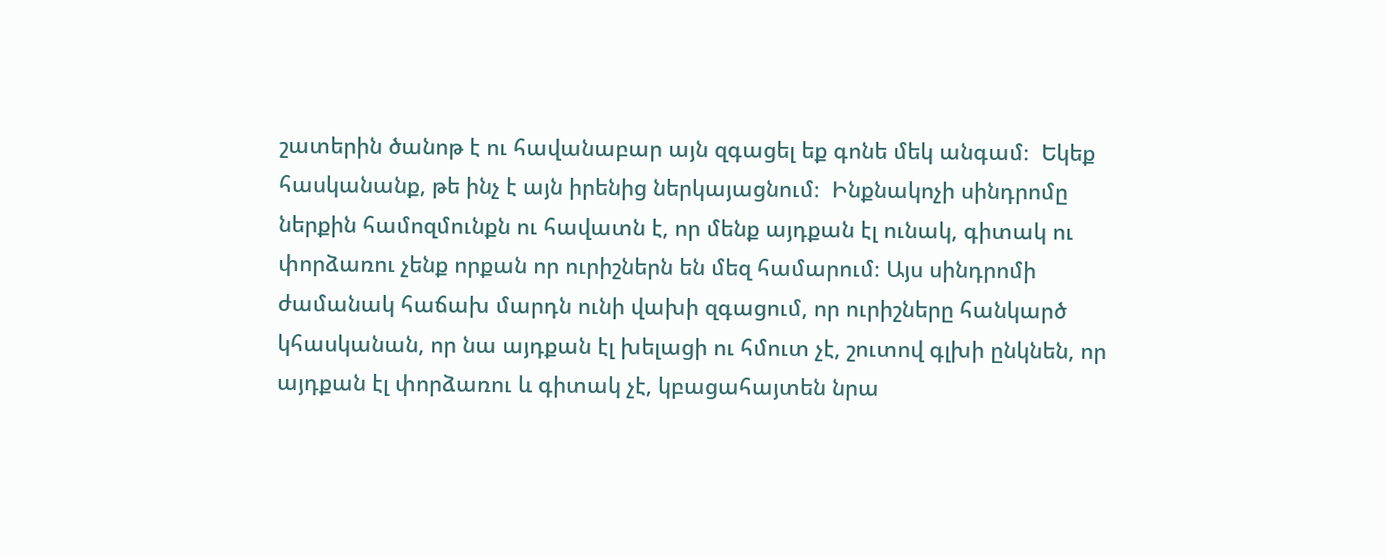շատերին ծանոթ է ու հավանաբար այն զգացել եք գոնե մեկ անգամ։  Եկեք հասկանանք, թե ինչ է այն իրենից ներկայացնում։  Ինքնակոչի սինդրոմը  ներքին համոզմունքն ու հավատն է, որ մենք այդքան էլ ունակ, գիտակ ու փորձառու չենք որքան որ ուրիշներն են մեզ համարում։ Այս սինդրոմի ժամանակ հաճախ մարդն ունի վախի զգացում, որ ուրիշները հանկարծ կհասկանան, որ նա այդքան էլ խելացի ու հմուտ չէ, շուտով գլխի ընկնեն, որ այդքան էլ փորձառու և գիտակ չէ, կբացահայտեն նրա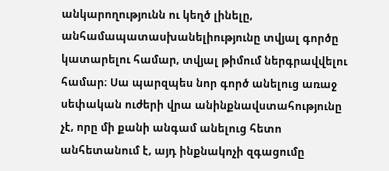անկարողությունն ու կեղծ լինելը, անհամապատասխանելիությունը տվյալ գործը կատարելու համար, տվյալ թիմում ներգրավվելու համար։ Սա պարզպես նոր գործ անելուց առաջ սեփական ուժերի վրա անինքնավստահությունը չէ, որը մի քանի անգամ անելուց հետո անհետանում է, այդ ինքնակոչի զգացումը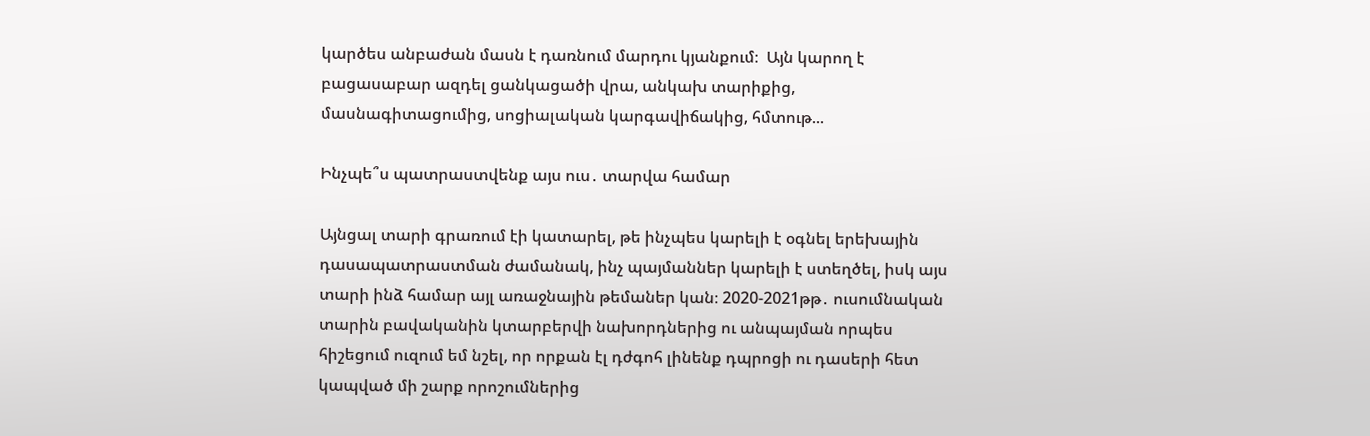կարծես անբաժան մասն է դառնում մարդու կյանքում։  Այն կարող է բացասաբար ազդել ցանկացածի վրա, անկախ տարիքից, մասնագիտացումից, սոցիալական կարգավիճակից, հմտութ...

Ինչպե՞ս պատրաստվենք այս ուս․ տարվա համար

Այնցալ տարի գրառում էի կատարել, թե ինչպես կարելի է օգնել երեխային դասապատրաստման ժամանակ, ինչ պայմաններ կարելի է ստեղծել, իսկ այս տարի ինձ համար այլ առաջնային թեմաներ կան։ 2020-2021թթ․ ուսումնական տարին բավականին կտարբերվի նախորդներից ու անպայման որպես հիշեցում ուզում եմ նշել, որ որքան էլ դժգոհ լինենք դպրոցի ու դասերի հետ կապված մի շարք որոշումներից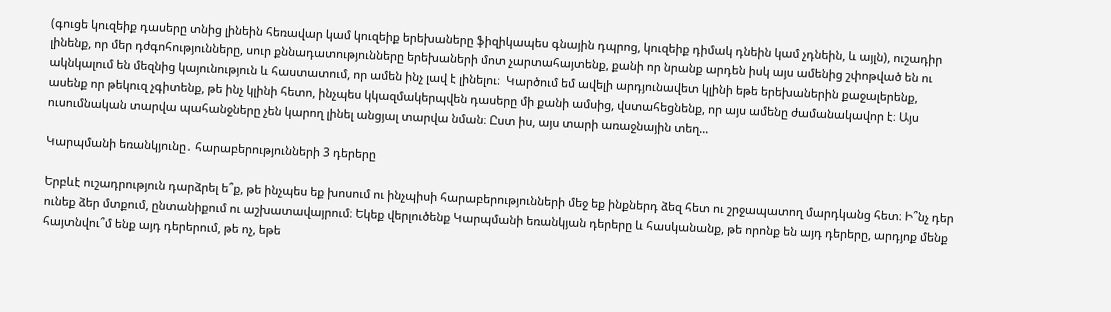(գուցե կուզեիք դասերը տնից լինեին հեռավար կամ կուզեիք երեխաները ֆիզիկապես գնային դպրոց, կուզեիք դիմակ դնեին կամ չդնեին, և այլն), ուշադիր լինենք, որ մեր դժգոհությունները, սուր քննադատությունները երեխաների մոտ չարտահայտենք, քանի որ նրանք արդեն իսկ այս ամենից շփոթված են ու ակնկալում են մեզնից կայունություն և հաստատում, որ ամեն ինչ լավ է լինելու։  Կարծում եմ ավելի արդյունավետ կլինի եթե երեխաներին քաջալերենք, ասենք որ թեկուզ չգիտենք, թե ինչ կլինի հետո, ինչպես կկազմակերպվեն դասերը մի քանի ամսից, վստահեցնենք, որ այս ամենը ժամանակավոր է։ Այս ուսումնական տարվա պահանջները չեն կարող լինել անցյալ տարվա նման։ Ըստ իս, այս տարի առաջնային տեղ...

Կարպմանի եռանկյունը․ հարաբերությունների 3 դերերը

Երբևէ ուշադրություն դարձրել ե՞ք, թե ինչպես եք խոսում ու ինչպիսի հարաբերությունների մեջ եք ինքներդ ձեզ հետ ու շրջապատող մարդկանց հետ։ Ի՞նչ դեր ունեք ձեր մտքում, ընտանիքում ու աշխատավայրում։ Եկեք վերլուծենք Կարպմանի եռանկյան դերերը և հասկանանք, թե որոնք են այդ դերերը, արդյոք մենք հայտնվու՞մ ենք այդ դերերում, թե ոչ, եթե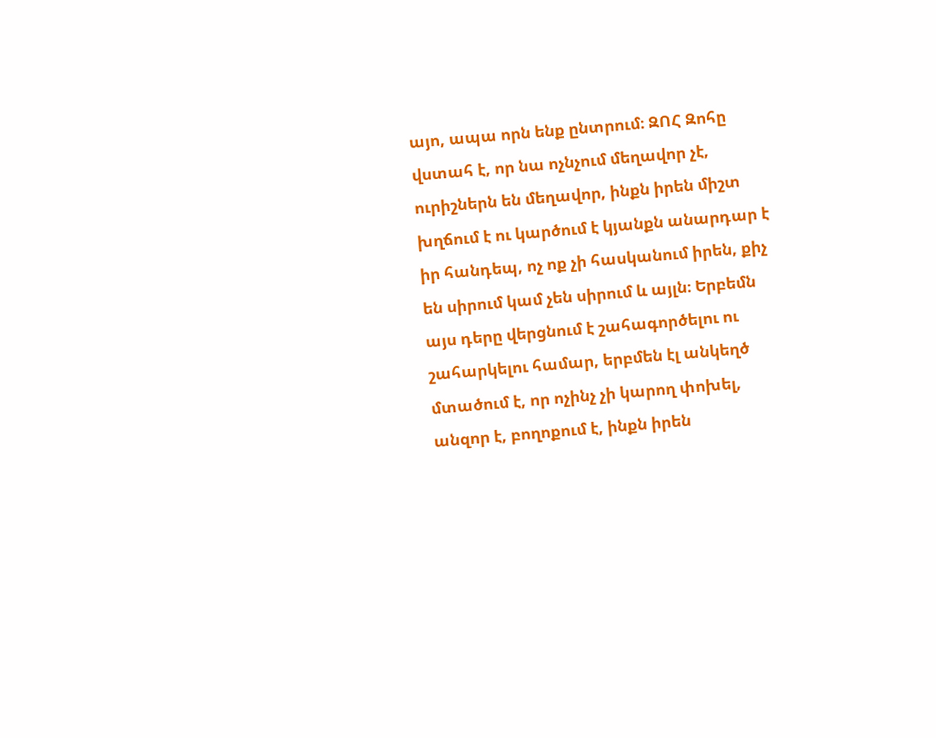այո, ապա որն ենք ընտրում։ ԶՈՀ Զոհը վստահ է, որ նա ոչնչում մեղավոր չէ, ուրիշներն են մեղավոր, ինքն իրեն միշտ խղճում է ու կարծում է կյանքն անարդար է իր հանդեպ, ոչ ոք չի հասկանում իրեն, քիչ են սիրում կամ չեն սիրում և այլն։ Երբեմն այս դերը վերցնում է շահագործելու ու շահարկելու համար, երբմեն էլ անկեղծ մտածում է, որ ոչինչ չի կարող փոխել, անզոր է, բողոքում է, ինքն իրեն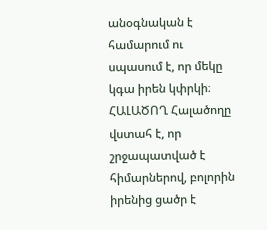անօգնական է համարում ու սպասում է, որ մեկը կգա իրեն կփրկի։ ՀԱԼԱԾՈՂ Հալածողը վստահ է, որ շրջապատված է հիմարներով, բոլորին իրենից ցածր է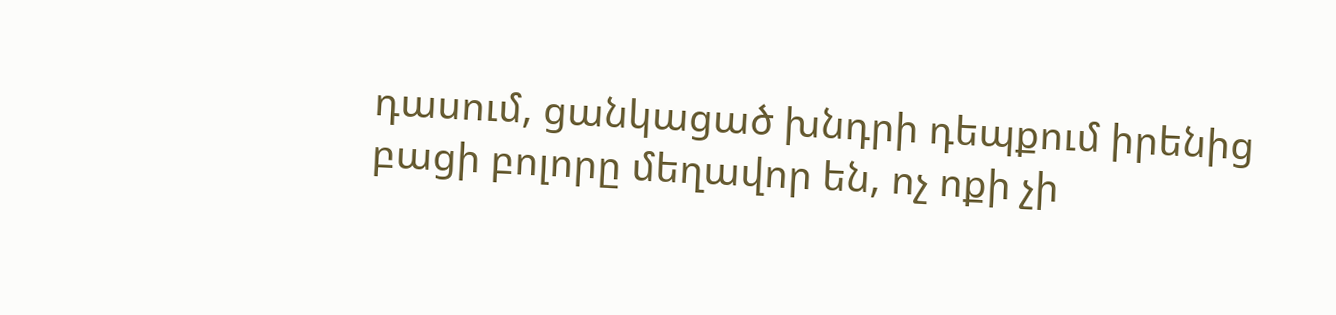դասում, ցանկացած խնդրի դեպքում իրենից բացի բոլորը մեղավոր են, ոչ ոքի չի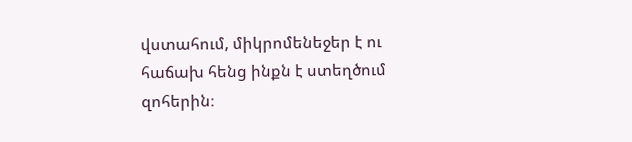վստահում, միկրոմենեջեր է ու հաճախ հենց ինքն է ստեղծում զոհերին։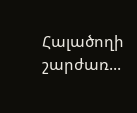Հալածողի շարժառ...